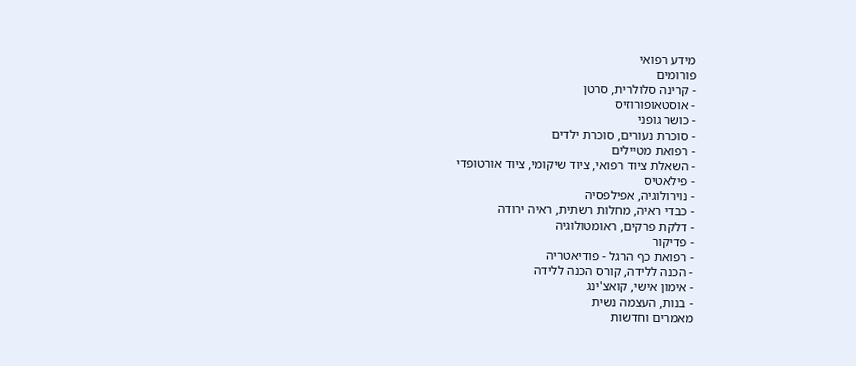מידע רפואי
פורומים
- קרינה סלולרית, סרטן
- אוסטאופורוזיס
- כושר גופני
- סוכרת נעורים, סוכרת ילדים
- רפואת מטיילים
- השאלת ציוד רפואי, ציוד שיקומי, ציוד אורטופדי
- פילאטיס
- נוירולוגיה, אפילפסיה
- כבדי ראיה, מחלות רשתית, ראיה ירודה
- דלקת פרקים, ראומטולוגיה
- פדיקור
- רפואת כף הרגל - פודיאטריה
- הכנה ללידה, קורס הכנה ללידה
- אימון אישי, קואצ'ינג
- בנות, העצמה נשית
מאמרים וחדשות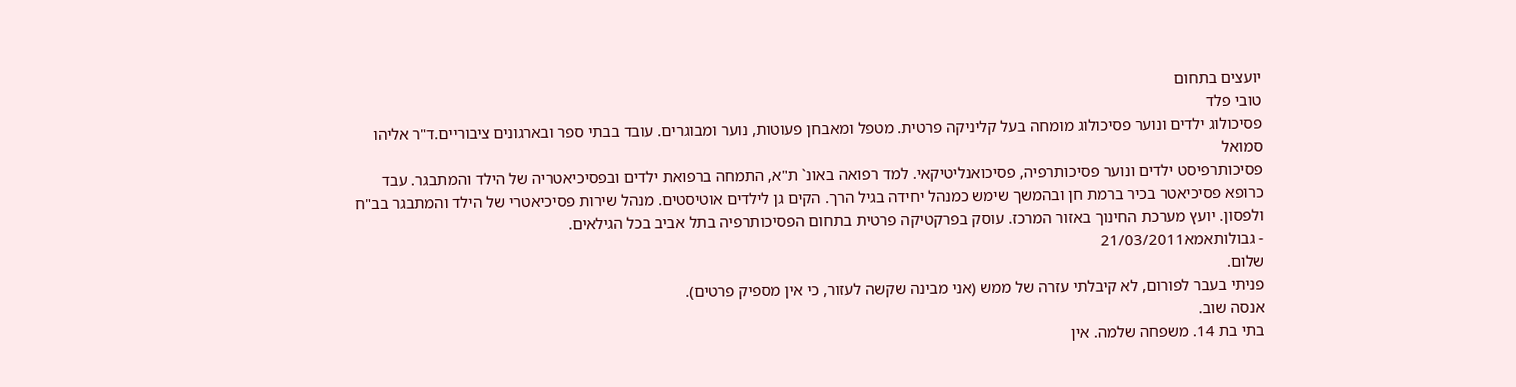יועצים בתחום
טובי פלד
פסיכולוג ילדים ונוער פסיכולוג מומחה בעל קליניקה פרטית. מטפל ומאבחן פעוטות, נוער ומבוגרים. עובד בבתי ספר ובארגונים ציבוריים.ד"ר אליהו סמואל
פסיכותרפיסט ילדים ונוער פסיכותרפיה, פסיכואנליטיקאי. למד רפואה באונ` ת"א, התמחה ברפואת ילדים ובפסיכיאטריה של הילד והמתבגר. עבד כרופא פסיכיאטר בכיר ברמת חן ובהמשך שימש כמנהל יחידה בגיל הרך. הקים גן לילדים אוטיסטים. מנהל שירות פסיכיאטרי של הילד והמתבגר בב"ח ולפסון. יועץ מערכת החינוך באזור המרכז. עוסק בפרקטיקה פרטית בתחום הפסיכותרפיה בתל אביב בכל הגילאים.
- גבולותאמא21/03/2011
שלום.
פניתי בעבר לפורום, לא קיבלתי עזרה של ממש (אני מבינה שקשה לעזור, כי אין מספיק פרטים).
אנסה שוב.
בתי בת 14. משפחה שלמה. אין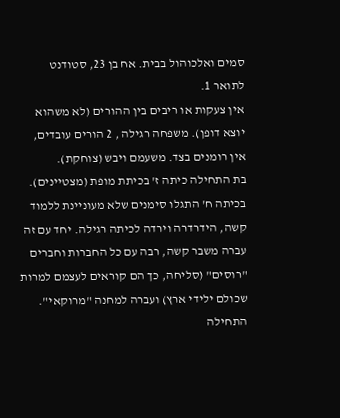סמים ואלכוהול בבית. אח בן 23, סטודנט לתואר 1.
אין צעקות או ריבים בין ההורים (לא משהוא יוצא דופן). משפחה רגילה , 2 הורים עובדים, אין רומנים בצד. משעמם ויבש (צוחקת).
בת התחילה כיתה ז' בכיתת מופת (מצטיינים). בכיתה ח' התגלו סימנים שלא מעוניינת ללמוד קשה, הידרדרה וירדה לכיתה רגילה. יחד עם זה עברה משבר קשה, רבה עם כל החברות וחברים "רוסים" (סליחה, כך הם קוראים לעצמם למרות שכולם ילידי ארץ) ועברה למחנה "מרוקאי". התחילה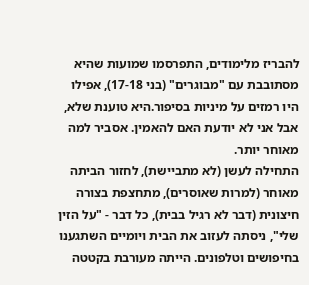להבריז מלימודים, התפרסמו שמועות שהיא מסתובבת עם "מבוגרים" (בני 17-18), אפילו היו רמזים על מיניות בסיפור.היא טוענת שלא, אבל אני לא יודעת האם להאמין. אסביר למה מאוחר יותר.
התחילה לעשן (לא מתביישת), לחזור הביתה מאוחר (למרות שאוסרים), מתחצפת בצורה חיצונית (דבר לא רגיל בבית), כל דבר - "על הזין שלי", ניסתה לעזוב את הבית ויומיים השתגענו בחיפושים וטלפונים. הייתה מעורבת בקטטה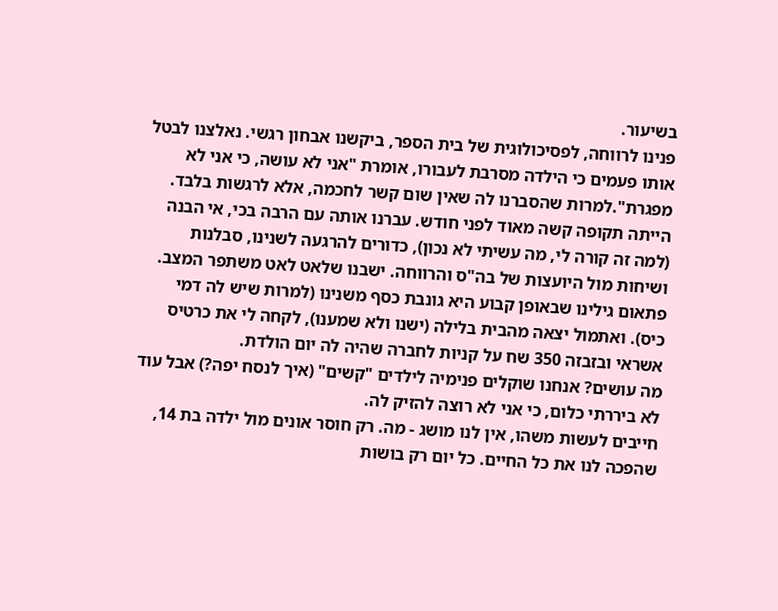בשיעור.
פנינו לרווחה, לפסיכולוגית של בית הספר, ביקשנו אבחון רגשי. נאלצנו לבטל אותו פעמים כי הילדה מסרבת לעבורו, אומרת "אני לא עושה, כי אני לא מפגרת".למרות שהסברנו לה שאין שום קשר לחכמה, אלא לרגשות בלבד.
הייתה תקופה קשה מאוד לפני חודש. עברנו אותה עם הרבה בכי, אי הבנה (למה זה קורה לי, מה עשיתי לא נכון), כדורים להרגעה לשנינו, סבלנות ושיחות מול היועצות של בה"ס והרווחה. ישבנו שלאט לאט משתפר המצב. פתאום גילינו שבאופן קבוע היא גונבת כסף משנינו (למרות שיש לה דמי כיס). ואתמול יצאה מהבית בלילה (ישנו ולא שמענו), לקחה לי את כרטיס אשראי ובזבזה 350 שח על קניות לחברה שהיה לה יום הולדת.
מה עושים? אנחנו שוקלים פנימיה לילדים "קשים" (איך לנסח יפה?) אבל עוד לא ביררתי כלום, כי אני לא רוצה להזיק לה.
חייבים לעשות משהו, אין לנו מושג - מה. רק חוסר אונים מול ילדה בת 14, שהפכה לנו את כל החיים. כל יום רק בושות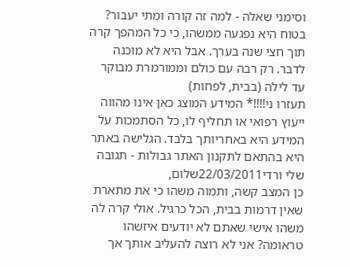וסימני שאלה - למה זה קורה ומתי יעבור?
בטוח היא נפגעה ממשהו, כי כל המהפך קרה תוך חצי שנה בערך. אבל היא לא מוכנה לדבר. רק רבה עם כולם וממורמרת מבוקר עד לילה (בבית, לפחות)
תעזרו ני!!!!* המידע המוצג כאן אינו מהווה ייעוץ רפואי או תחליף לו, כל הסתמכות על המידע היא באחריותך בלבד. הגלישה באתר היא בהתאם לתקנון האתר גבולות - תגובה
שלי ורדי22/03/2011שלום,
כן המצב קשה, ותמוה משהו כי את מתארת שאין דרמות בבית, הכל כרגיל. אולי קרה לה משהו אישי שאתם לא יודעים איזשהו טראומה? אני לא רוצה להעליב אותך אך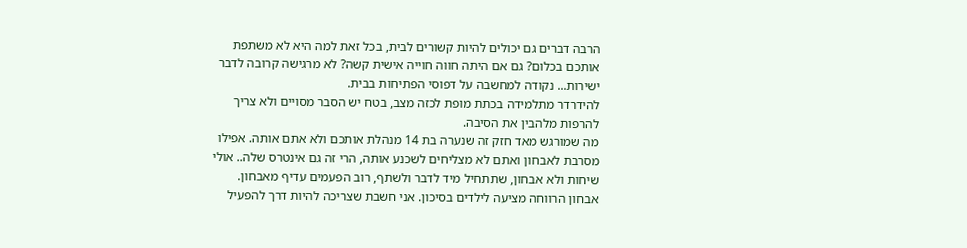הרבה דברים גם יכולים להיות קשורים לבית, בכל זאת למה היא לא משתפת אותכם בכלום? גם אם היתה חווה חוייה אישית קשה? לא מרגישה קרובה לדבר ישירות... נקודה למחשבה על דפוסי הפתיחות בבית.
להידרדר מתלמידה בכתת מופת לכזה מצב, בטח יש הסבר מסויים ולא צריך להרפות מלהבין את הסיבה.
מה שמורגש מאד חזק זה שנערה בת 14 מנהלת אותכם ולא אתם אותה. אפילו מסרבת לאבחון ואתם לא מצליחים לשכנע אותה, הרי זה גם אינטרס שלה.. אולי שיחות ולא אבחון, שתתחיל מיד לדבר ולשתף, רוב הפעמים עדיף מאבחון.
אבחון הרווחה מציעה לילדים בסיכון. אני חשבת שצריכה להיות דרך להפעיל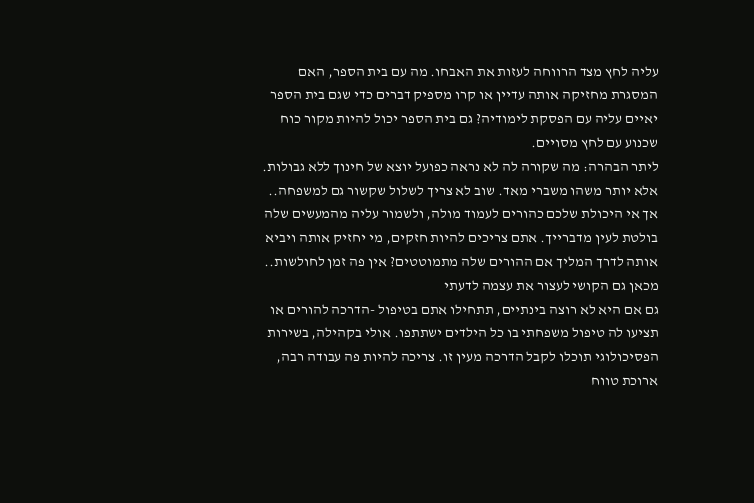עליה לחץ מצד הרווחה לעזות את האבחו. מה עם בית הספר, האם המסגרת מחזיקה אותה עדיין או קרו מספיק דברים כדי שגם בית הספר יאיים עליה עם הפסקת לימודיה? גם בית הספר יכול להיות מקור כוח שכנוע עם לחץ מסויים.
ליתר הבהרה: מה שקורה לה לא נראה כפועל יוצא של חינוך ללא גבולות. אלא יותר משהו משברי מאד. שוב לא צריך לשלול שקשור גם למשפחה..
אך אי היכולת שלכם כהורים לעמוד מולה, ולשמור עליה מהמעשים שלה בולטת לעין מדברייך. אתם צריכים להיות חזקים, מי יחזיק אותה ויביא אותה לדרך המליך אם ההורים שלה מתמוטטים? אין פה זמן לחולשות.. מכאן גם הקושי לעצור את עצמה לדעתי
גם אם היא לא רוצה בינתיים, תתחילו אתם בטיפול -הדרכה להורים או תציעו לה טיפול משפחתי בו כל הילדים ישתתפו. אולי בקהילה, בשירות הפסיכולוגי תוכלו לקבל הדרכה מעין זו. צריכה להיות פה עבודה רבה, ארוכת טווח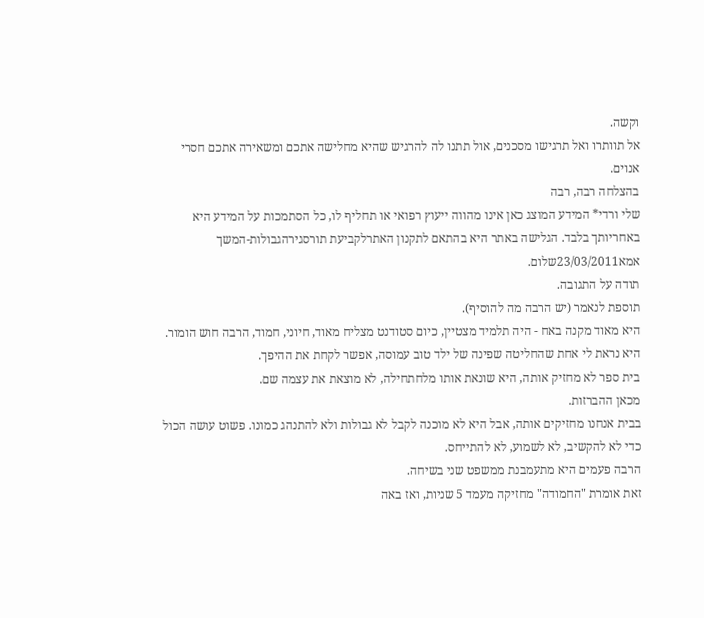וקשה.
אל תוותרו ואל תרגישו מסכנים, אול תתנו לה להרגיש שהיא מחלישה אתכם ומשאירה אתכם חסרי אנוים.
בהצלחה רבה, רבה
שלי ורדי* המידע המוצג כאן אינו מהווה ייעוץ רפואי או תחליף לו, כל הסתמכות על המידע היא באחריותך בלבד. הגלישה באתר היא בהתאם לתקנון האתרלקביעת תורסגירהגבולות-המשך
אמא23/03/2011שלום.
תודה על התגובה.
תוספת לנאמר (יש הרבה מה להוסיף).
היא מאוד מקנה באח - היה תלמיד מצטיין, כיום סטודנט מצליח מאוד, חיוני, חמוד, הרבה חוש הומור.
היא נראת לי אחת שהחליטה שפינה של ילד טוב עמוסה, אפשר לקחת את ההיפך.
בית ספר לא מחזיק אותה, היא שונאת אותו מלחתחילה, לא מוצאת את עצמה שם.
מכאן ההברזות.
בבית אנחנו מחזיקים אותה, אבל היא לא מוכנה לקבל לא גבולות ולא להתנהג כמונו. פשוט עושה הכול כדי לא להקשיב, לא לשמוע, לא להתייחס.
הרבה פעמים היא מתעמבנת ממשפט שני בשיחה.
זאת אומרת "החמודה" מחזיקה מעמד 5 שניות, ואז באה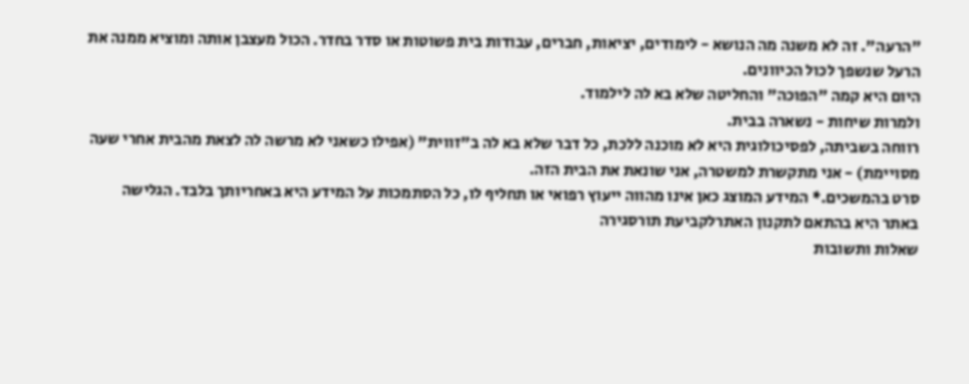"הרעה". זה לא משנה מה הנושא - לימודים, יציאות, חברים, עבודות בית פשוטות או סדר בחדר. הכול מעצבן אותה ומוציא ממנה את הרעל שנשפך לכול הכיוונים.
היום היא קמה "הפוכה" והחליטה שלא בא לה לילמוד.
ולמרות שיחות - נשארה בבית.
רווחה בשביתה, לפסיכולוגית היא לא מוכנה ללכת, כל דבר שלא בא לה ב"זווית" (אפילו כשאני לא מרשה לה לצאת מהבית אחרי שעה מסויימת) - אני מתקשרת למשטרה, אני שונאת את הבית הזה.
סרט בהמשכים.* המידע המוצג כאן אינו מהווה ייעוץ רפואי או תחליף לו, כל הסתמכות על המידע היא באחריותך בלבד. הגלישה באתר היא בהתאם לתקנון האתרלקביעת תורסגירה
שאלות ותשובות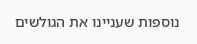נוספות שעניינו את הגולשים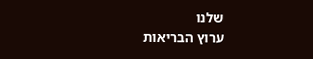שלנו
ערוץ הבריאות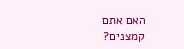האם אתם קמצנים?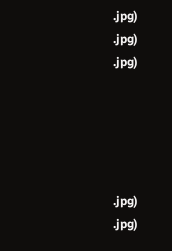.jpg)
.jpg)
.jpg)





.jpg)
.jpg)